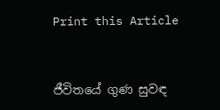Print this Article


ජීවිතයේ ගුණ සුවඳ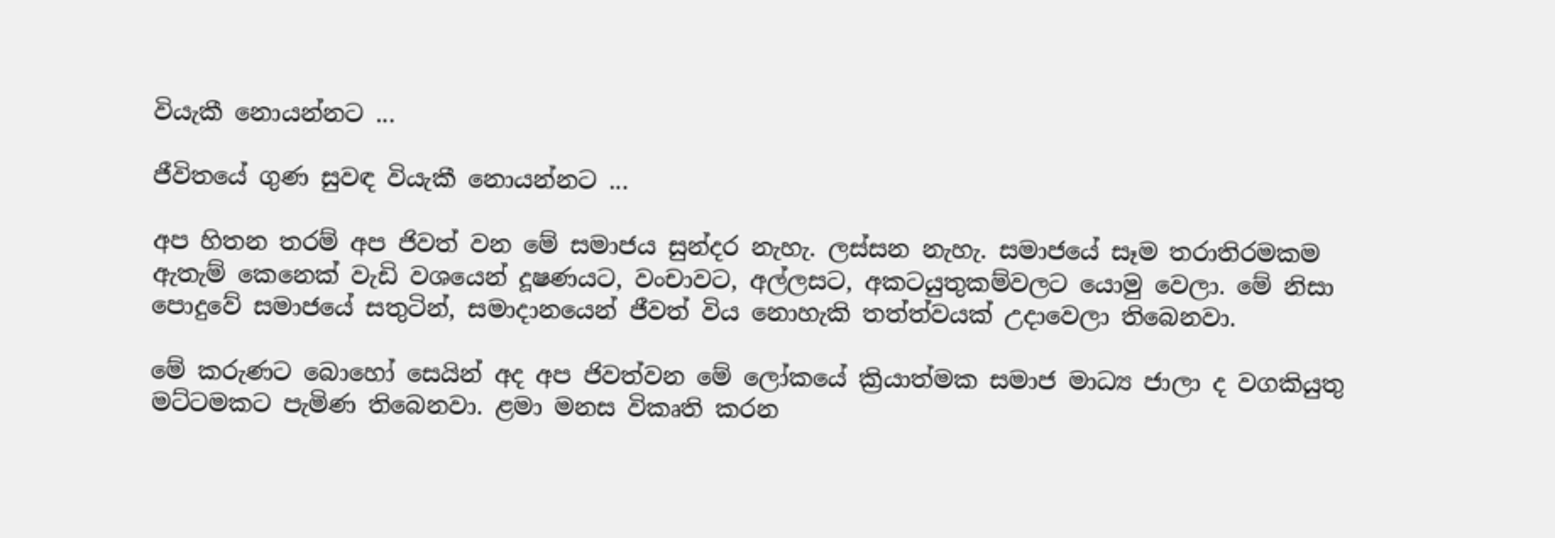වියැකී නොයන්නට ...

ජීවිතයේ ගුණ සුවඳ වියැකී නොයන්නට ...

අප හිතන තරම් අප ජිවත් වන මේ සමාජය සුන්දර නැහැ. ලස්සන නැහැ. සමාජයේ සෑම තරාතිරමකම ඇතැම් කෙනෙක් වැඩි වශයෙන් දූෂණයට, වංචාවට, අල්ලසට, අකටයුතුකම්වලට යොමු වෙලා. මේ නිසා පොදුවේ සමාජයේ සතුටින්, සමාදානයෙන් ජීවත් විය නොහැකි තත්ත්වයක් උදාවෙලා තිබෙනවා.

මේ කරුණට බොහෝ සෙයින් අද අප ජිවත්වන මේ ලෝකයේ ක්‍රියාත්මක සමාජ මාධ්‍ය ජාලා ද වගකියුතු මට්ටමකට පැමිණ තිබෙනවා. ළමා මනස විකෘති කරන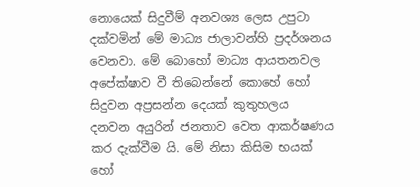නොයෙක් සිදුවීම් අනවශ්‍ය ලෙස උපුටා දක්වමින් මේ මාධ්‍ය ජාලාවන්හි ප්‍රදර්ශනය වෙනවා. මේ බොහෝ මාධ්‍ය ආයතනවල අපේක්ෂාව වී තිබෙන්නේ කොහේ හෝ සිදුවන අප්‍රසන්න දෙයක් කුතුහලය දනවන අයුරින් ජනතාව වෙත ආකර්ෂණය කර දැක්වීම යි. මේ නිසා කිසිම භයක් හෝ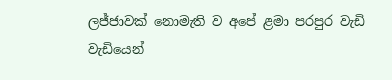ලජ්ජාවක් නොමැති ව අපේ ළමා පරපුර වැඩි වැඩියෙන්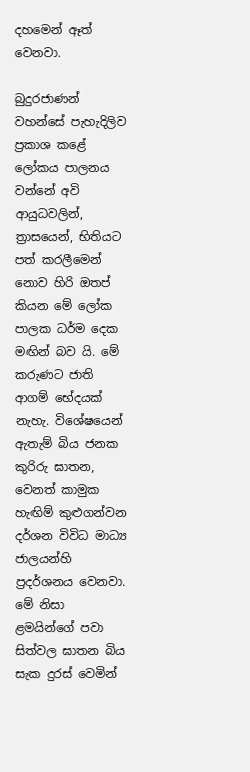දහමෙන් ඈත් වෙනවා.

බුදුරජාණන් වහන්සේ පැහැදිලිව ප්‍රකාශ කළේ ලෝකය පාලනය වන්නේ අවි ආයුධවලින්, ත්‍රාසයෙන්, භිතියට පත් කරලීමෙන් නොව හිරි ඔතප් කියන මේ ලෝක පාලක ධර්ම දෙක මඟින් බව යි. මේ කරුණට ජාති ආගම් භේදයක් නැහැ. විශේෂයෙන් ඇතැම් බිය ජනක කුරිරු ඝාතන, වෙනත් කාමුක හැඟිම් කුළුගන්වන දර්ශන විවිධ මාධ්‍ය ජාලයන්හි ප්‍රදර්ශනය වෙනවා. මේ නිසා ළමයින්ගේ පවා සිත්වල ඝාතන බිය සැක දුරස් වෙමින්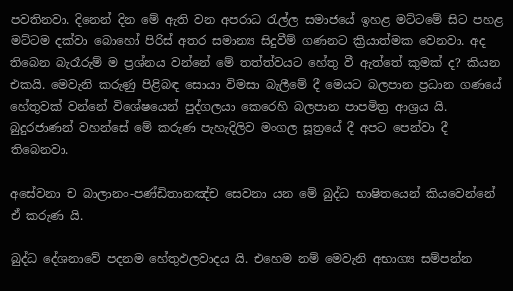පවතිනවා. දිනෙන් දින මේ ඇති වන අපරාධ රැල්ල සමාජයේ ඉහළ මට්ටමේ සිට පහළ මට්ටම දක්වා බොහෝ පිරිස් අතර සමාන්‍ය සිදුවීම් ගණනට ක්‍රියාත්මක වෙනවා. අද තිබෙන බැරෑරුම් ම ප්‍රශ්නය වන්නේ මේ තත්ත්වයට හේතු වී ඇත්තේ කුමක් ද? කියන එකයි. මෙවැනි කරුණු පිළිබඳ සොයා විමසා බැලීමේ දී මෙයට බලපාන ප්‍රධාන ගණයේ හේතුවක් වන්නේ විශේෂයෙන් පුද්ගලයා කෙරෙහි බලපාන පාපමිත්‍ර ආශ්‍රය යි. බුදුරජාණන් වහන්සේ මේ කරුණ පැහැදිලිව මංගල සූත්‍රයේ දී අපට පෙන්වා දී තිබෙනවා.

අසේවනා ච බාලානං-පණ්ඩිතානඤ්ච සෙවනා යන මේ බුද්ධ භාෂිතයෙන් කියවෙන්නේ ඒ කරුණ යි.

බුද්ධ දේශනාවේ පදනම හේතුඵලවාදය යි. එහෙම නම් මෙවැනි අභාග්‍ය සම්පන්න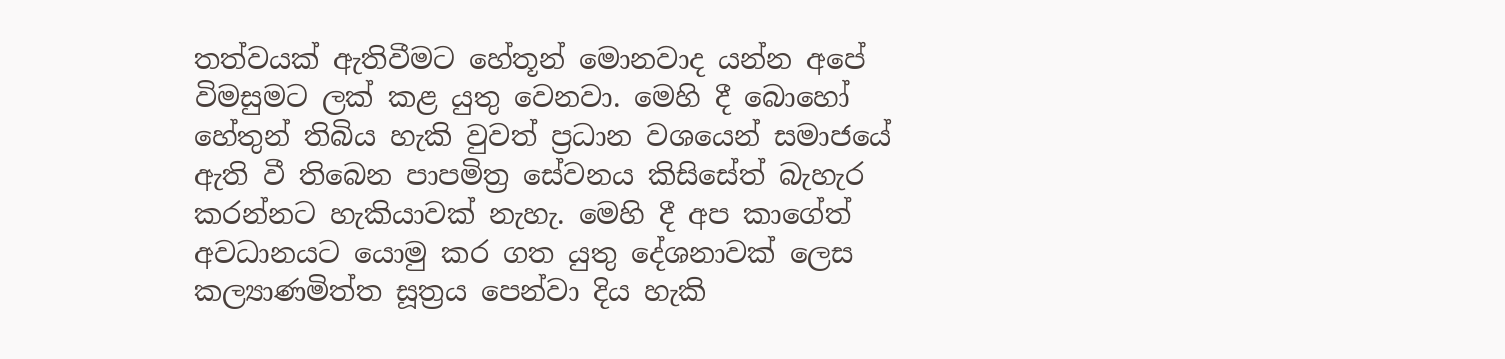තත්වයක් ඇතිවීමට හේතූන් මොනවාද යන්න අපේ විමසුමට ලක් කළ යුතු වෙනවා. මෙහි දී බොහෝ හේතුන් තිබිය හැකි වුවත් ප්‍රධාන වශයෙන් සමාජයේ ඇති වී තිබෙන පාපමිත්‍ර සේවනය කිසිසේත් බැහැර කරන්නට හැකියාවක් නැහැ. මෙහි දී අප කාගේත් අවධානයට යොමු කර ගත යුතු දේශනාවක් ලෙස කල්‍යාණමිත්ත සූත්‍රය පෙන්වා දිය හැකි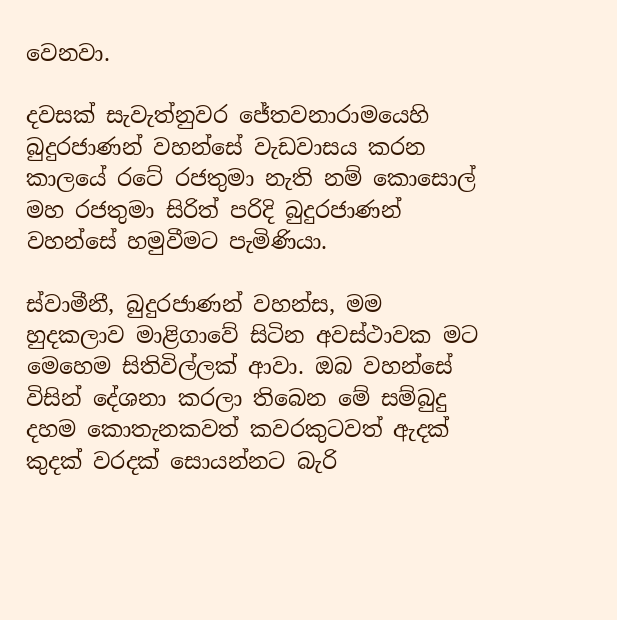වෙනවා.

දවසක් සැවැත්නුවර ජේතවනාරාමයෙහි බුදුරජාණන් වහන්සේ වැඩවාසය කරන කාලයේ රටේ රජතුමා නැති නම් කොසොල් මහ රජතුමා සිරිත් පරිදි බුදුරජාණන් වහන්සේ හමුවීමට පැමිණියා.

ස්වාමීනී, බුදුරජාණන් වහන්ස, මම හුදකලාව මාළිගාවේ සිටින අවස්ථාවක මට මෙහෙම සිතිවිල්ලක් ආවා. ඔබ වහන්සේ විසින් දේශනා කරලා තිබෙන මේ සම්බුදු දහම කොතැනකවත් කවරකුටවත් ඇදක් කුදක් වරදක් සොයන්නට බැරි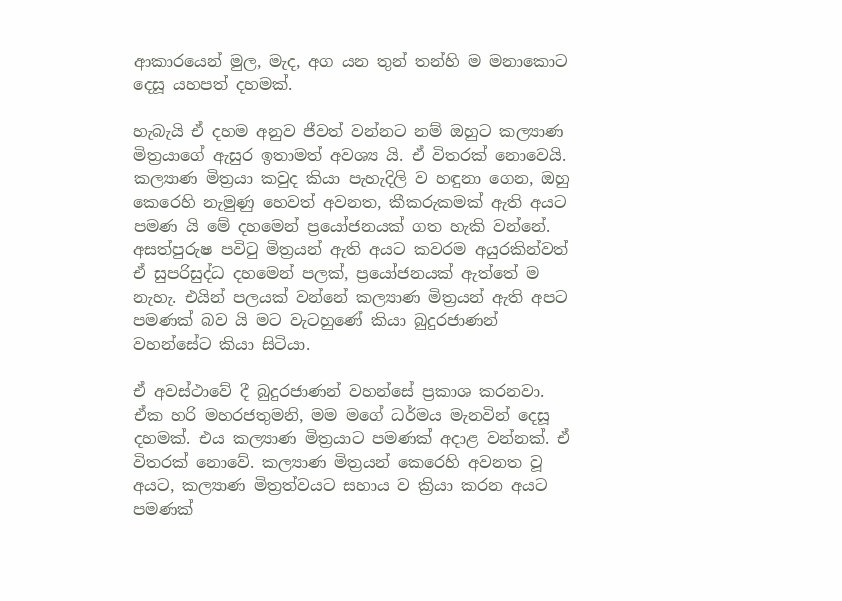ආකාරයෙන් මුල, මැද, අග යන තුන් තන්හි ම මනාකොට දෙසූ යහපත් දහමක්.

හැබැයි ඒ දහම අනුව ජීවත් වන්නට නම් ඔහුට කල්‍යාණ මිත්‍රයාගේ ඇසුර ඉතාමත් අවශ්‍ය යි. ඒ විතරක් නොවෙයි. කල්‍යාණ මිත්‍රයා කවුද කියා පැහැදිලි ව හඳුනා ගෙන, ඔහු කෙරෙහි නැමුණු හෙවත් අවනත, කීකරුකමක් ඇති අයට පමණ යි මේ දහමෙන් ප්‍රයෝජනයක් ගත හැකි වන්නේ. අසත්පුරුෂ පවිටු මිත්‍රයන් ඇති අයට කවරම අයුරකින්වත් ඒ සුපරිසුද්ධ දහමෙන් පලක්, ප්‍රයෝජනයක් ඇත්තේ ම නැහැ. එයින් පලයක් වන්නේ කල්‍යාණ මිත්‍රයන් ඇති අපට පමණක් බව යි මට වැටහුණේ කියා බුදුරජාණන් වහන්සේට කියා සිටියා.

ඒ අවස්ථාවේ දී බුදුරජාණන් වහන්සේ ප්‍රකාශ කරනවා. ඒක හරි මහරජතුමනි, මම මගේ ධර්මය මැනවින් දෙසූ දහමක්. එය කල්‍යාණ මිත්‍රයාට පමණක් අදාළ වන්නක්. ඒ විතරක් නොවේ. කල්‍යාණ මිත්‍රයන් කෙරෙහි අවනත වූ අයට, කල්‍යාණ මිත්‍රත්වයට සහාය ව ක්‍රියා කරන අයට පමණක්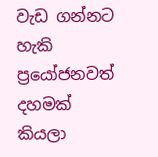වැඩ ගන්නට හැකි ප්‍රයෝජනවත් දහමක් කියලා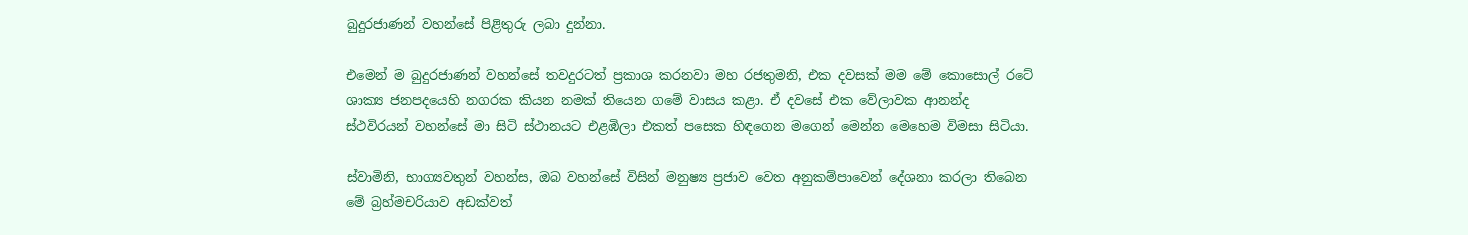බුදුරජාණන් වහන්සේ පිළිතුරු ලබා දුන්නා.

එමෙන් ම බුදුරජාණන් වහන්සේ තවදුරටත් ප්‍රකාශ කරනවා මහ රජතුමනි, එක දවසක් මම මේ කොසොල් රටේ ශාක්‍ය ජනපදයෙහි නගරක කියන නමක් තියෙන ගමේ වාසය කළා. ඒ දවසේ එක වේලාවක ආනන්ද ස්ථවිරයන් වහන්සේ මා සිටි ස්ථානයට එළඹිලා එකත් පසෙක හිඳගෙන මගෙන් මෙන්න මෙහෙම විමසා සිටියා.

ස්වාමිනි, භාග්‍යවතුන් වහන්ස, ඔබ වහන්සේ විසින් මනුෂ්‍ය ප්‍රජාව වෙත අනුකම්පාවෙන් දේශනා කරලා තිබෙන මේ බ්‍රහ්මචරියාව අඩක්වත්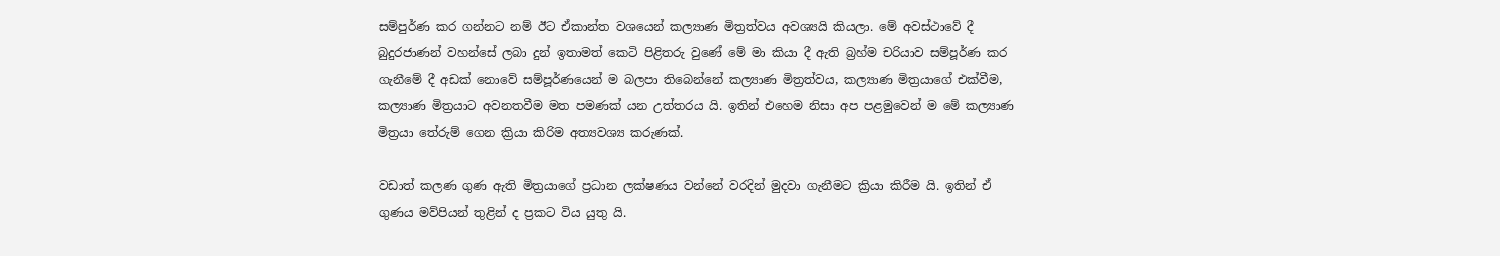සම්පුර්ණ කර ගන්නට නම් ඊට ඒකාන්ත වශයෙන් කල්‍යාණ මිත්‍රත්වය අවශ්‍යයි කියලා. මේ අවස්ථාවේ දී බුදුරජාණන් වහන්සේ ලබා දුන් ඉතාමත් කෙටි පිළිතරු වුණේ මේ මා කියා දී ඇති බ්‍රහ්ම චරියාව සම්පූර්ණ කර ගැනීමේ දී අඩක් නොවේ සම්පූර්ණයෙන් ම බලපා තිබෙන්නේ කල්‍යාණ මිත්‍රත්වය, කල්‍යාණ මිත්‍රයාගේ එක්වීම, කල්‍යාණ මිත්‍රයාට අවනතවීම මත පමණක් යන උත්තරය යි. ඉතින් එහෙම නිසා අප පළමුවෙන් ම මේ කල්‍යාණ මිත්‍රයා තේරුම් ගෙන ක්‍රියා කිරිම අත්‍යවශ්‍ය කරුණක්.

වඩාත් කලණ ගුණ ඇති මිත්‍රයාගේ ප්‍රධාන ලක්ෂණය වන්නේ වරදින් මුදවා ගැනීමට ක්‍රියා කිරීම යි. ඉතින් ඒ ගුණය මව්පියන් තුළින් ද ප්‍රකට විය යුතු යි.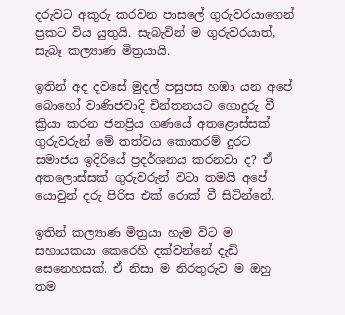දරුවට අකුරු කරවන පාසලේ ගුරුවරයාගෙන් ප්‍රකට විය යුතුයි. සැබැවින් ම ගුරුවරයාත්, සැබෑ කල්‍යාණ මිත්‍රයායි.

ඉතින් අද දවසේ මුදල් පසුපස හඹා යන අපේ බොහෝ වාණිජවාදි චින්තනයට ගොදුරු වී ක්‍රියා කරන ජනප්‍රිය ගණයේ අතළොස්සක් ගුරුවරුන් මේ තත්වය කොතරම් දුරට සමාජය ඉදිරියේ ප්‍රදර්ශනය කරනවා ද? ඒ අතලොස්සක් ගුරුවරුන් වටා තමයි අපේ යොවුන් දරු පිරිස එක් රොක් වී සිටින්නේ.

ඉතින් කල්‍යාණ මිත්‍රයා හැම විට ම සහායකයා කෙරෙහි දක්වන්නේ දැඩි සෙනෙහසක්. ඒ නිසා ම නිරතුරුව ම ඔහු තම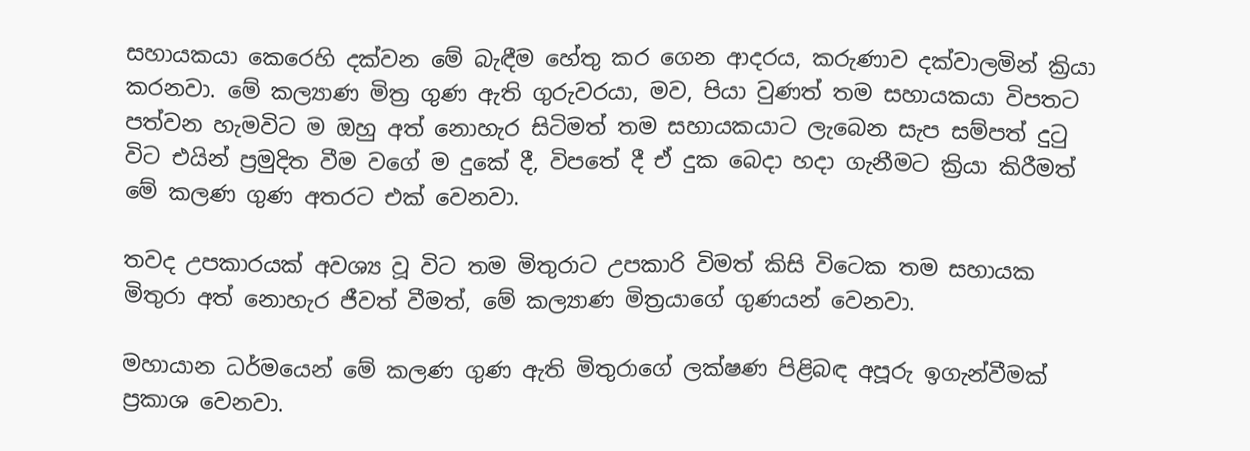සහායකයා කෙරෙහි දක්වන මේ බැඳීම හේතු කර ගෙන ආදරය, කරුණාව දක්වාලමින් ක්‍රියා කරනවා. මේ කල්‍යාණ මිත්‍ර ගුණ ඇති ගුරුවරයා, මව, පියා වුණත් තම සහායකයා විපතට පත්වන හැමවිට ම ඔහු අත් නොහැර සිටිමත් තම සහායකයාට ලැබෙන සැප සම්පත් දුටු විට එයින් ප්‍රමුදිත වීම වගේ ම දුකේ දී, විපතේ දී ඒ දුක බෙදා හදා ගැනීමට ක්‍රියා කිරීමත් මේ කලණ ගුණ අතරට එක් වෙනවා.

තවද උපකාරයක් අවශ්‍ය වූ විට තම මිතුරාට උපකාරි විමත් කිසි විටෙක තම සහායක මිතුරා අත් නොහැර ජීවත් වීමත්, මේ කල්‍යාණ මිත්‍රයාගේ ගුණයන් වෙනවා.

මහායාන ධර්මයෙන් මේ කලණ ගුණ ඇති මිතුරාගේ ලක්ෂණ පිළිබඳ අපූරු ඉගැන්වීමක් ප්‍රකාශ වෙනවා.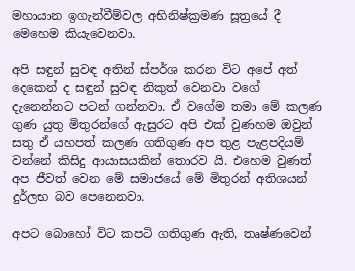මහායාන ඉගැන්වීම්වල අභිනිෂ්ක්‍රමණ සූත්‍රයේ දී මෙහෙම කියැවෙනවා.

අපි සඳුන් සුවඳ අතින් ස්පර්ශ කරන විට අපේ අත් දෙකෙන් ද සඳුන් සුවඳ නිකුත් වෙනවා වගේ දැනෙන්නට පටන් ගන්නවා. ඒ වගේම තමා මේ කලණ ගුණ යුතු මිතුරන්ගේ ඇසුරට අපි එක් වුණහම ඔවුන් සතු ඒ යහපත් කලණ ගතිගුණ අප තුළ පැළපදියම් වන්නේ කිසිදු ආයාසයකින් තොරව යි. එහෙම වුණත් අප ජීවත් වෙන මේ සමාජයේ මේ මිතුරන් අතිශයන් දුර්ලභ බව පෙනෙනවා.

අපට බොහෝ විට කපටි ගතිගුණ ඇති, තෘෂ්ණවෙන්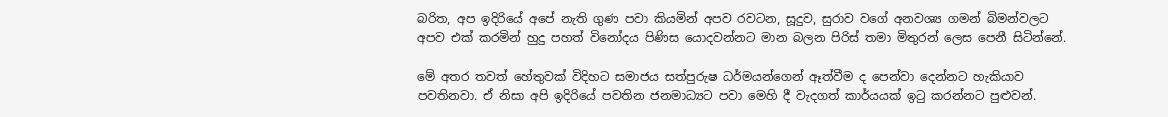බරිත, අප ඉදිරියේ අපේ නැති ගුණ පවා කියමින් අපව රවටන, සූදුව, සුරාව වගේ අනවශ්‍ය ගමන් බිමන්වලට අපව එක් කරමින් හුදු පහත් විනෝදය පිණිස යොදවන්නට මාන බලන පිරිස් තමා මිතුරන් ලෙස පෙනී සිටින්නේ.

මේ අතර තවත් හේතුවක් විදිහට සමාජය සත්පුරුෂ ධර්මයන්ගෙන් ඈත්වීම ද පෙන්වා දෙන්නට හැකියාව පවතිනවා. ඒ නිසා අපි ඉදිරියේ පවතින ජනමාධ්‍යට පවා මෙහි දී වැදගත් කාර්යයක් ඉටු කරන්නට පුළුවන්.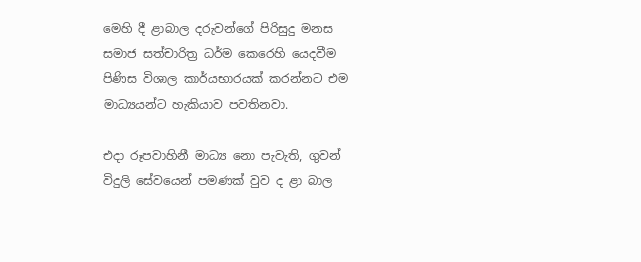මෙහි දී ළාබාල දරුවන්ගේ පිරිසුදු මනස සමාජ සත්චාරිත්‍ර ධර්ම කෙරෙහි යෙදවීම පිණිස විශාල කාර්යභාරයක් කරන්නට එම මාධ්‍යයන්ට හැකියාව පවතිනවා.

එදා රූපවාහිනී මාධ්‍ය නො පැවැති, ගුවන් විදුලි සේවයෙන් පමණක් වුව ද ළා බාල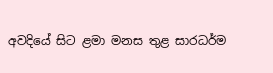අවදියේ සිට ළමා මනස තුළ සාරධර්ම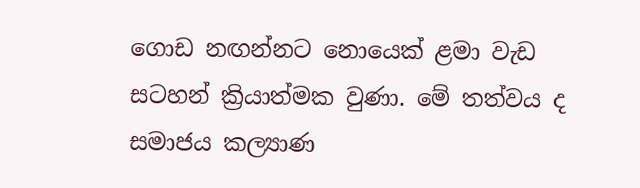ගොඩ නඟන්නට නොයෙක් ළමා වැඩ සටහන් ක්‍රියාත්මක වුණා. මේ තත්වය ද සමාජය කල්‍යාණ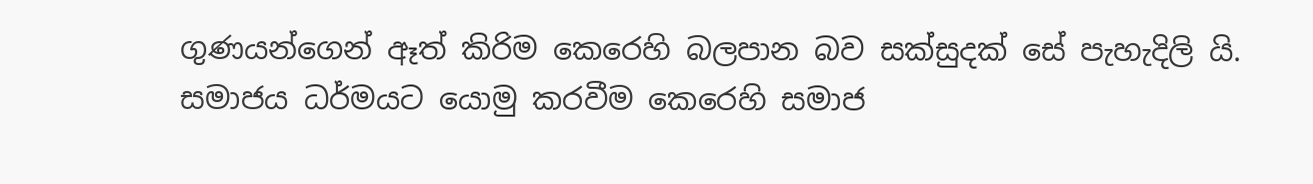ගුණයන්ගෙන් ඈත් කිරිම කෙරෙහි බලපාන බව සක්සුදක් සේ පැහැදිලි යි. සමාජය ධර්මයට යොමු කරවීම කෙරෙහි සමාජ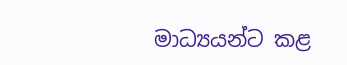මාධ්‍යයන්ට කළ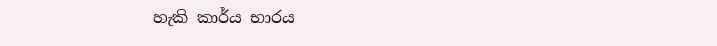හැකි කාර්ය භාරය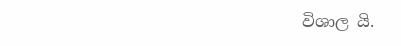විශාල යි.